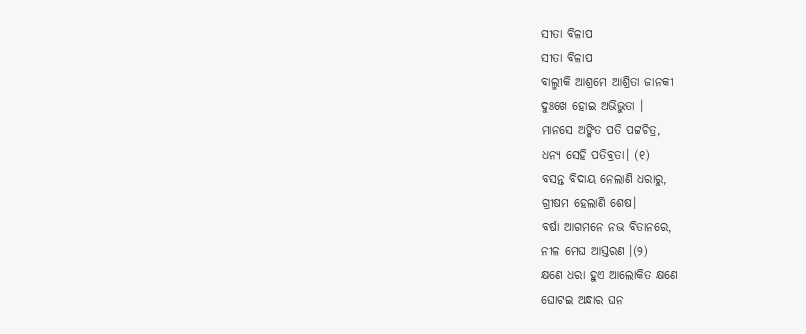ସୀତା ବିଳାପ
ସୀତା ବିଳାପ
ବାଲ୍ମୀକି ଆଶ୍ରମେ ଆଶ୍ରିତା ଜାନକୀ
ଦୁଃଖେ ହୋଇ ଅଭିଭୁତା ।
ମାନସେ ଅଙ୍କିତ ପତି ପଟ୍ଟଚିତ୍ର,
ଧନ୍ୟ ସେହି ପତିଵ୍ରତା। (୧)
ବସନ୍ତ ବିଦାୟ ନେଲାଣି ଧରାରୁ,
ଗ୍ରୀଷମ ହେଲାଣି ଶେଷ।
ବର୍ଷା ଆଗମନେ ନଭ ବିତାନରେ,
ନୀଳ ମେଘ ଆସ୍ତରଣ ।(୨)
କ୍ଷଣେ ଧରା ହୁଏ ଆଲୋକିତ କ୍ଷଣେ
ଘୋଟଇ ଅନ୍ଧାର ଘନ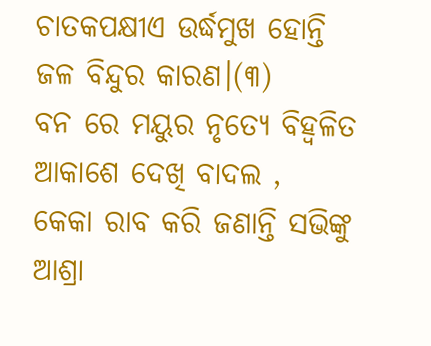ଚାତକପକ୍ଷୀଏ ଉର୍ଦ୍ଧମୁଖ ହୋନ୍ତି
ଜଳ ବିନ୍ଦୁର କାରଣ।(୩)
ବନ ରେ ମୟୁର ନୃତ୍ୟେ ବିହ୍ୱଳିତ
ଆକାଶେ ଦେଖି ବାଦଲ ,
କେକା ରାବ କରି ଜଣାନ୍ତି ସଭିଙ୍କୁ
ଆଶ୍ରା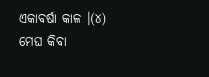ଏକାବର୍ଷା କାଳ ।(୪)
ମେଘ କିବା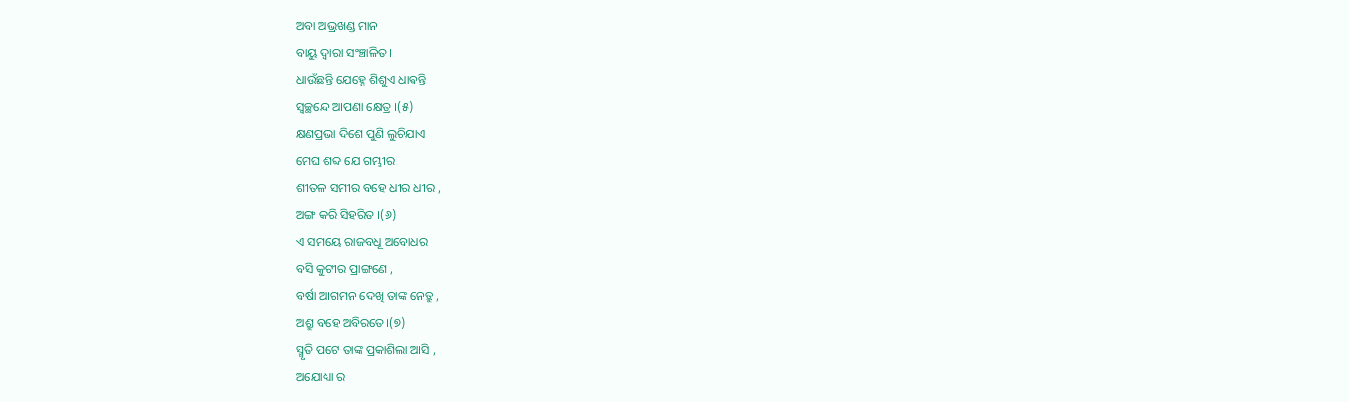ଅବା ଅଭ୍ରଖଣ୍ଡ ମାନ
ବାୟୁ ଦ୍ୱାରା ସଂଞ୍ଚାଳିତ।
ଧାଉଁଛନ୍ତି ଯେହ୍ନେ ଶିଶୁଏ ଧାଵନ୍ତି
ସ୍ଵଚ୍ଛନ୍ଦେ ଆପଣା କ୍ଷେତ୍ର ।(୫)
କ୍ଷଣପ୍ରଭା ଦିଶେ ପୁଣି ଲୁଚିଯାଏ
ମେଘ ଶବ୍ଦ ଯେ ଗମ୍ଭୀର
ଶୀତଳ ସମୀର ବହେ ଧୀର ଧୀର ,
ଅଙ୍ଗ କରି ସିହରିତ ।(୬)
ଏ ସମୟେ ରାଜବଧୂ ଅବୋଧର
ବସି କୁଟୀର ପ୍ରାଙ୍ଗଣେ ,
ବର୍ଷା ଆଗମନ ଦେଖି ତାଙ୍କ ନେତ୍ରୁ ,
ଅଶ୍ରୁ ବହେ ଅବିରତେ।(୭)
ସ୍ମୃତି ପଟେ ତାଙ୍କ ପ୍ରକାଶିଲା ଆସି ,
ଅଯୋଧ୍ୟା ର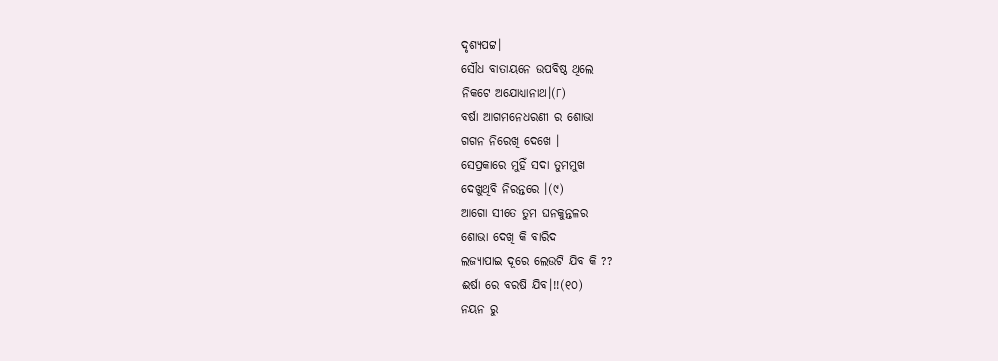ଦୃଶ୍ୟପଟ୍ଟ।
ସୌଧ ବାତାୟନେ ଉପବିଷ୍ଠ ଥିଲେ
ନିକଟେ ଅଯୋଧ୍ୟାନାଥ।(୮)
ବର୍ଷା ଆଗମନେଧରଣୀ ର ଶୋଭା
ଗଗନ ନିରେଖି ଦେଖେ ।
ସେପ୍ରକାରେ ମୁହିଁ ସଦା ତୁମମୁଖ
ଦେଖୁଥିବି ନିରନ୍ତରେ ।(୯)
ଆଗୋ ସୀତେ ତୁମ ଘନକୁନ୍ତଳର
ଶୋଭା ଦେଖି କି ବାରିଦ
ଲଜ୍ୟାପାଇ ଦୂରେ ଲେଉଟି ଯିବ କି ??
ଈର୍ଷା ରେ ବରଷି ଯିବ।!!(୧୦)
ନୟନ ରୁ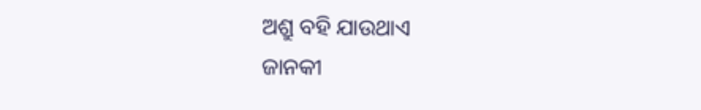ଅଶ୍ରୁ ବହି ଯାଉଥାଏ
ଜାନକୀ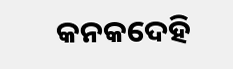କନକଦେହି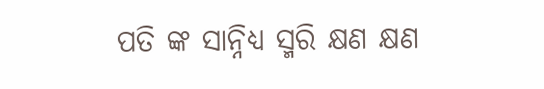ପତି ଙ୍କ ସାନ୍ନିଧ୍ୟ ସ୍ମରି କ୍ଷଣ କ୍ଷଣ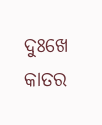ଦୁଃଖେ କାତର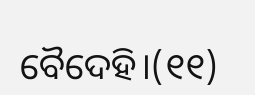ବୈଦେହି।(୧୧)